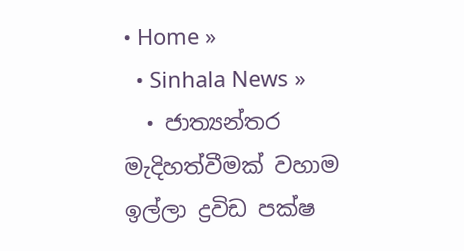• Home »
  • Sinhala News »
  • ජාත්‍යන්තර මැදිහත්වීමක් වහාම ඉල්ලා ද්‍රවිඩ පක්ෂ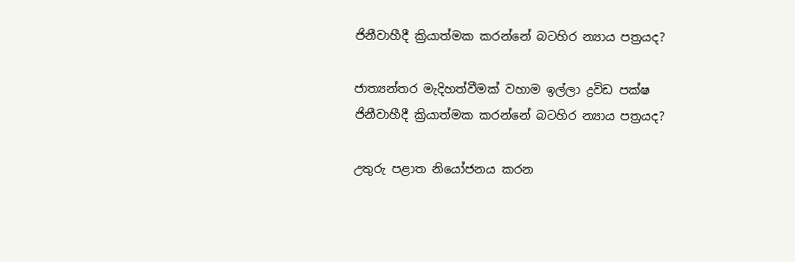ජිනීවාහීදී ක්‍රියාත්මක කරන්නේ බටහිර න්‍යාය පත්‍රයද?

ජාත්‍යන්තර මැදිහත්වීමක් වහාම ඉල්ලා ද්‍රවිඩ පක්ෂ ජිනීවාහීදී ක්‍රියාත්මක කරන්නේ බටහිර න්‍යාය පත්‍රයද?

උතුරු පළාත නියෝජනය කරන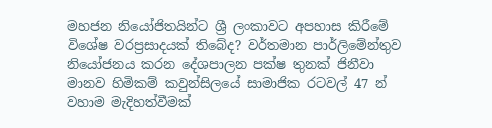මහජන නියෝජිතයින්ට ශ්‍රී ලංකාවට අපහාස කිරීමේ විශේෂ වරප්‍රසාදයක් තිබේද? වර්තමාන පාර්ලිමේන්තුව නියෝජනය කරන දේශපාලන පක්ෂ තුනක් ජිනීවා මානව හිමිකම් කවුන්සිලයේ සාමාජික රටවල් 47 න් වහාම මැදිහත්වීමක්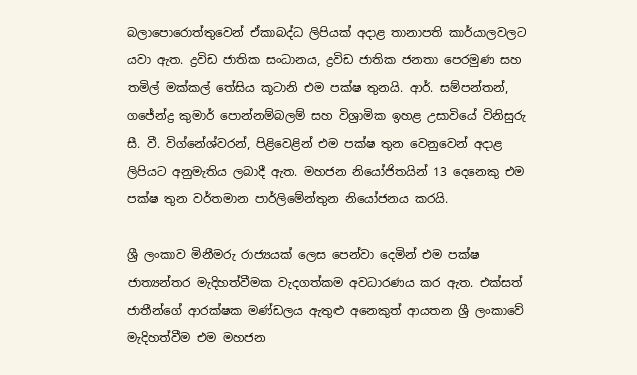බලාපොරොත්තුවෙන් ඒකාබද්ධ ලිපියක් අදාළ තානාපති කාර්යාලවලට යවා ඇත. ද්‍රවිඩ ජාතික සංධානය, ද්‍රවිඩ ජාතික ජනතා පෙරමුණ සහ තමිල් මක්කල් තේසිය කූටානි එම පක්ෂ තුනයි. ආර්. සම්පන්තන්, ගජේන්ද්‍ර කුමාර් පොන්නම්බලම් සහ විශ්‍රාමික ඉහළ උසාවියේ විනිසුරු සී. වී. විග්නේශ්වරන්, පිළිවෙළින් එම පක්ෂ තුන වෙනුවෙන් අදාළ ලිපියට අනුමැතිය ලබාදී ඇත. මහජන නියෝජිතයින් 13 දෙනෙකු එම පක්ෂ තුන වර්තමාන පාර්ලිමේන්තුන නියෝජනය කරයි.

ශ්‍රී ලංකාව මිනීමරු රාජ්‍යයක් ලෙස පෙන්වා දෙමින් එම පක්ෂ ජාත්‍යන්තර මැදිහත්වීමක වැදගත්කම අවධාරණය කර ඇත. එක්සත් ජාතීන්ගේ ආරක්ෂක මණ්ඩලය ඇතුළු අනෙකුත් ආයතන ශ්‍රී ලංකාවේ මැදිහත්වීම එම මහජන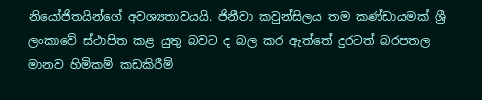නියෝජිතයින්ගේ අවශ්‍යතාවයයි. ජිනීවා කවුන්සිලය තම කණ්ඩායමක් ශ්‍රී ලංකාවේ ස්ථාපිත කළ යුතු බවට ද බල කර ඇත්තේ දුරටත් බරපතල මානව හිමිකම් කඩකිරීම්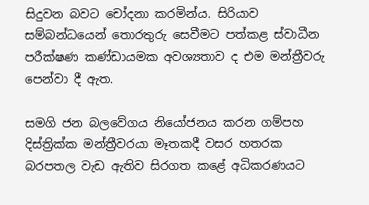සිදුවන බවට චෝදනා කරමින්ය. සිරියාව සම්බන්ධයෙන් තොරතුරු සෙවීමට පත්කළ ස්වාධීන පරීක්ෂණ කණ්ඩායමක අවශ්‍යතාව ද එම මන්ත්‍රීවරු පෙන්වා දී ඇත.

සමගි ජන බලවේගය නියෝජනය කරන ගම්පහ දිස්ත්‍රික්ක මන්ත්‍රීවරයා මෑතකදී වසර හතරක බරපතල වැඩ ඇතිව සිරගත කළේ අධිකරණයට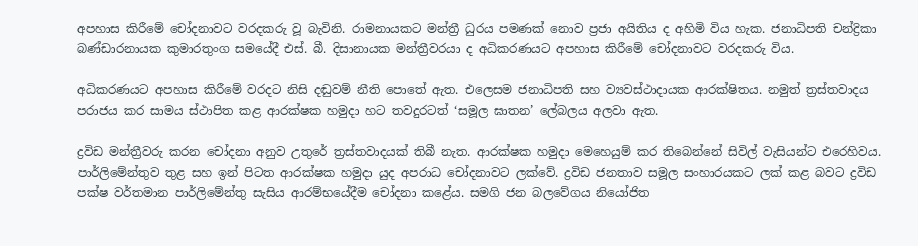අපහාස කිරීමේ චෝදනාවට වරදකරු වූ බැවිනි. රාමනායකට මන්ත්‍රී ධුරය පමණක් නොව ප්‍රජා අයිතිය ද අහිමි විය හැක. ජනාධිපති චන්ද්‍රිකා බණ්ඩාරනායක කුමාරතුංග සමයේදී එස්. බී. දිසානායක මන්ත්‍රීවරයා ද අධිකරණයට අපහාස කිරීමේ චෝදනාවට වරදකරු විය.

අධිකරණයට අපහාස කිරීමේ වරදට නිසි දඬුවම් නීති පොතේ ඇත. එලෙසම ජනාධිපති සහ ව්‍යවස්ථාදායක ආරක්ෂිතය. නමුත් ත්‍රස්තවාදය පරාජය කර සාමය ස්ථාපිත කළ ආරක්ෂක හමුදා හට තවදුරටත් ‘සමූල ඝාතන’ ලේබලය අලවා ඇත.

ද්‍රවිඩ මන්ත්‍රීවරු කරන චෝදනා අනුව උතුරේ ත්‍රස්තවාදයක් තිබී නැත. ආරක්ෂක හමුදා මෙහෙයුම් කර තිබෙන්නේ සිවිල් වැසියන්ට එරෙහිවය. පාර්ලිමේන්තුව තුළ සහ ඉන් පිටත ආරක්ෂක හමුදා යුද අපරාධ චෝදනාවට ලක්වේ. ද්‍රවිඩ ජනතාව සමූල සංහාරයකට ලක් කළ බවට ද්‍රවිඩ පක්ෂ වර්තමාන පාර්ලිමේන්තු සැසිය ආරම්භයේදීම චෝදනා කළේය. සමගි ජන බලවේගය නියෝජිත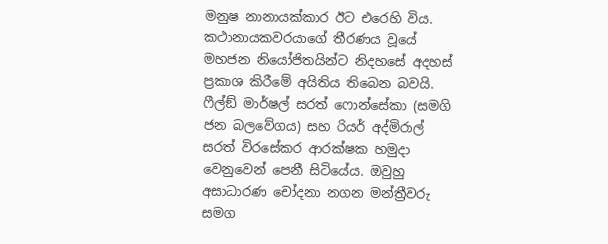මනුෂ නානායක්කාර ඊට එරෙහි විය. කථානායකවරයාගේ තීරණය වූයේ මහජන නියෝජිතයින්ට නිදහසේ අදහස් ප්‍රකාශ කිරීමේ අයිතිය තිබෙන බවයි. ෆීල්ඞ් මාර්ෂල් සරත් ෆොන්සේකා (සමගි ජන බලවේගය) සහ රියර් අද්මිරාල් සරත් විරසේකර ආරක්ෂක හමුදා වෙනුවෙන් පෙනී සිටියේය. ඔවුහු අසාධාරණ චෝදනා නගන මන්ත්‍රීවරු සමග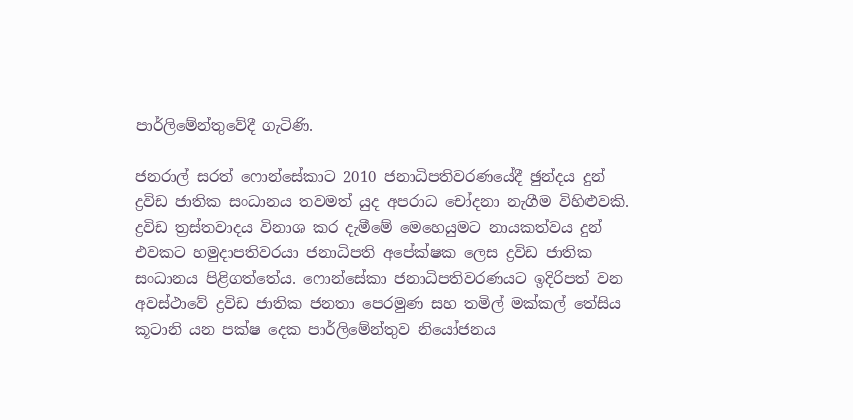පාර්ලිමේන්තුවේදී ගැටිණි.

ජනරාල් සරත් ෆොන්සේකාට 2010 ජනාධිපතිවරණයේදී ඡුන්දය දුන් ද්‍රවිඩ ජාතික සංධානය තවමත් යුද අපරාධ චෝදනා නැගීම විහිළුවකි. ද්‍රවිඩ ත්‍රස්තවාදය විනාශ කර දැමීමේ මෙහෙයුමට නායකත්වය දුන් එවකට හමුදාපතිවරයා ජනාධිපති අපේක්ෂක ලෙස ද්‍රවිඩ ජාතික සංධානය පිළිගත්තේය. ෆොන්සේකා ජනාධිපතිවරණයට ඉදිරිපත් වන අවස්ථාවේ ද්‍රවිඩ ජාතික ජනතා පෙරමුණ සහ තමිල් මක්කල් තේසිය කූටානි යන පක්ෂ දෙක පාර්ලිමේන්තුව නියෝජනය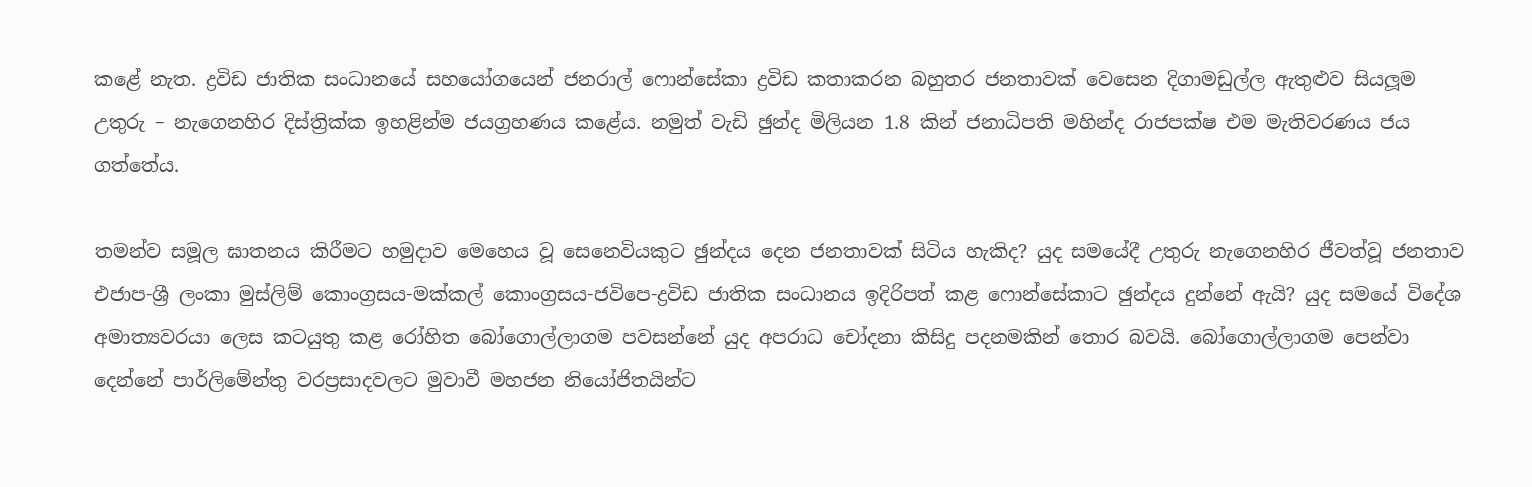කළේ නැත. ද්‍රවිඩ ජාතික සංධානයේ සහයෝගයෙන් ජනරාල් ෆොන්සේකා ද්‍රවිඩ කතාකරන බහුතර ජනතාවක් වෙසෙන දිගාමඩුල්ල ඇතුළුව සියලූම උතුරු – නැගෙනහිර දිස්ත්‍රික්ක ඉහළින්ම ජයග්‍රහණය කළේය. නමුත් වැඩි ඡුන්ද මිලියන 1.8 කින් ජනාධිපති මහින්ද රාජපක්ෂ එම මැතිවරණය ජය ගත්තේය.

තමන්ව සමූල ඝාතනය කිරීමට හමුදාව මෙහෙය වූ සෙනෙවියකුට ඡුන්දය දෙන ජනතාවක් සිටිය හැකිද? යුද සමයේදී උතුරු නැගෙනහිර ජීවත්වූ ජනතාව එජාප-ශ්‍රී ලංකා මුස්ලිම් කොංග්‍රසය-මක්කල් කොංග්‍රසය-ජවිපෙ-ද්‍රවිඩ ජාතික සංධානය ඉදිරිපත් කළ ෆොන්සේකාට ඡුන්දය දුන්නේ ඇයි? යුද සමයේ විදේශ අමාත්‍යවරයා ලෙස කටයුතු කළ රෝහිත බෝගොල්ලාගම පවසන්නේ යුද අපරාධ චෝදනා කිසිදු පදනමකින් තොර බවයි. බෝගොල්ලාගම පෙන්වා දෙන්නේ පාර්ලිමේන්තු වරප්‍රසාදවලට මුවාවී මහජන නියෝජිතයින්ට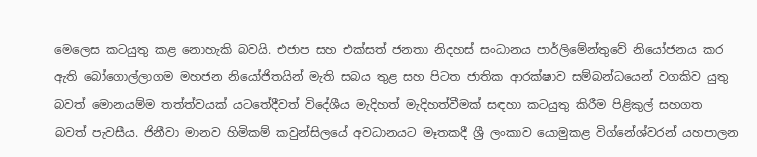මෙලෙස කටයුතු කළ නොහැකි බවයි. එජාප සහ එක්සත් ජනතා නිදහස් සංධානය පාර්ලිමේන්තුවේ නියෝජනය කර ඇති බෝගොල්ලාගම මහජන නියෝජිතයින් මැති සබය තුළ සහ පිටත ජාතික ආරක්ෂාව සම්බන්ධයෙන් වගකිව යුතු බවත් මොනයම්ම තත්ත්වයක් යටතේදීවත් විදේශීය මැදිහත් මැදිහත්වීමක් සඳහා කටයුතු කිරීම පිළිකුල් සහගත බවත් පැවසීය. ජිනීවා මානව හිමිකම් කවුන්සිලයේ අවධානයට මෑතකදී ශ්‍රී ලංකාව යොමුකළ විග්නේශ්වරන් යහපාලන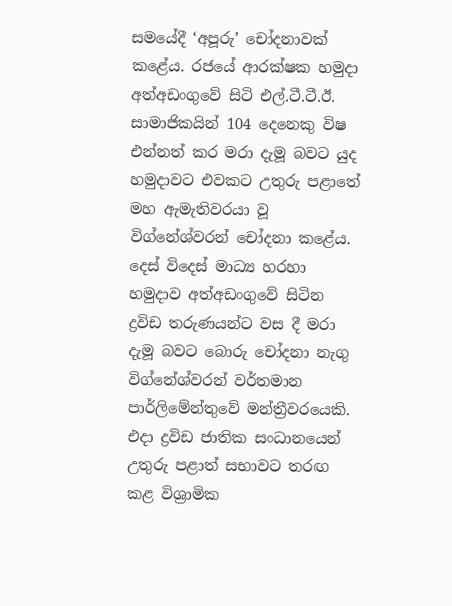සමයේදී ‘අපූරු’ චෝදනාවක් කළේය. රජයේ ආරක්ෂක හමුදා අත්අඩංගුවේ සිටි එල්.ටී.ටී.ඊ. සාමාජිකයින් 104 දෙනෙකු විෂ එන්නත් කර මරා දැමූ බවට යුද හමුදාවට එවකට උතුරු පළාතේ මහ ඇමැතිවරයා වූ විග්නේශ්වරන් චෝදනා කළේය. දෙස් විදෙස් මාධ්‍ය හරහා හමුදාව අත්අඩංගුවේ සිටින ද්‍රවිඩ තරුණයන්ට වස දී මරා දැමූ බවට බොරු චෝදනා නැගු විග්නේශ්වරන් වර්තමාන පාර්ලිමේන්තුවේ මන්ත්‍රීවරයෙකි. එදා ද්‍රවිඩ ජාතික සංධානයෙන් උතුරු පළාත් සභාවට තරඟ කළ විශ්‍රාමික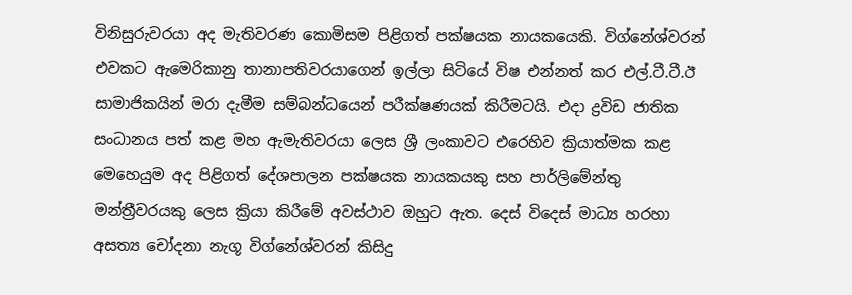විනිසුරුවරයා අද මැතිවරණ කොමිසම පිළිගත් පක්ෂයක නායකයෙකි. විග්නේශ්වරන් එවකට ඇමෙරිකානු තානාපතිවරයාගෙන් ඉල්ලා සිටියේ විෂ එන්නත් කර එල්.ටී.ටී.ඊ සාමාජිකයින් මරා දැමීම සම්බන්ධයෙන් පරීක්ෂණයක් කිරීමටයි. එදා ද්‍රවිඩ ජාතික සංධානය පත් කළ මහ ඇමැතිවරයා ලෙස ශ්‍රී ලංකාවට එරෙහිව ක්‍රියාත්මක කළ මෙහෙයුම අද පිළිගත් දේශපාලන පක්ෂයක නායකයකු සහ පාර්ලිමේන්තු මන්ත්‍රීවරයකු ලෙස ක්‍රියා කිරීමේ අවස්ථාව ඔහුට ඇත. දෙස් විදෙස් මාධ්‍ය හරහා අසත්‍ය චෝදනා නැගූ විග්නේශ්වරන් කිසිදු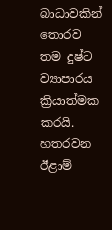බාධාවකින් තොරව තම දුෂ්ට ව්‍යාපාරය ක්‍රියාත්මක කරයි. හතරවන ඊළාම්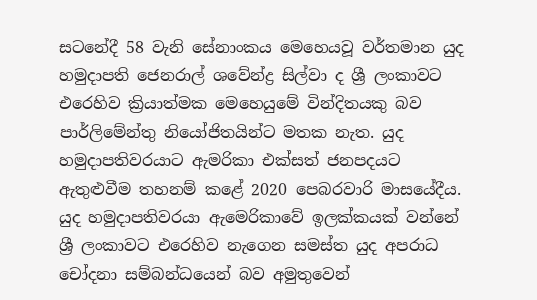සටනේදී 58 වැනි සේනාංකය මෙහෙයවූ වර්තමාන යුද හමුදාපති ජෙනරාල් ශවේන්ද්‍ර සිල්වා ද ශ්‍රී ලංකාවට එරෙහිව ක්‍රියාත්මක මෙහෙයුමේ වින්දිතයකු බව පාර්ලිමේන්තු නියෝජිතයින්ට මතක නැත. යුද හමුදාපතිවරයාට ඇමරිකා එක්සත් ජනපදයට ඇතුළුවීම තහනම් කළේ 2020 පෙබරවාරි මාසයේදීය. යුද හමුදාපතිවරයා ඇමෙරිකාවේ ඉලක්කයක් වන්නේ ශ්‍රී ලංකාවට එරෙහිව නැගෙන සමස්ත යුද අපරාධ චෝදනා සම්බන්ධයෙන් බව අමුතුවෙන්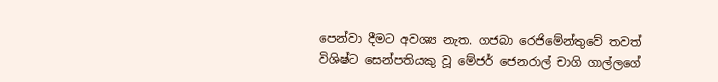පෙන්වා දීමට අවශ්‍ය නැත. ගජබා රෙජිමේන්තුවේ තවත් විශිෂ්ට සෙන්පතියකු වූ මේජර් ජෙනරාල් චාගි ගාල්ලගේ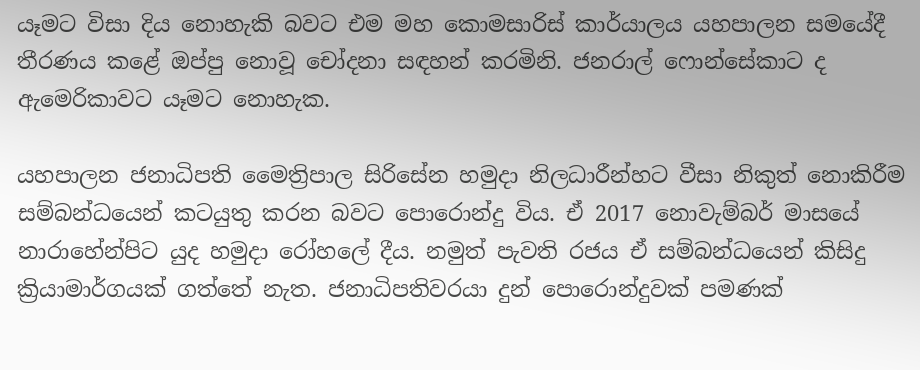යෑමට විසා දිය නොහැකි බවට එම මහ කොමසාරිස් කාර්යාලය යහපාලන සමයේදී තීරණය කළේ ඔප්පු නොවූ චෝදනා සඳහන් කරමිනි. ජනරාල් ෆොන්සේකාට ද ඇමෙරිකාවට යෑමට නොහැක.

යහපාලන ජනාධිපති මෛත්‍රිපාල සිරිසේන හමුදා නිලධාරීන්හට වීසා නිකුත් නොකිරීම සම්බන්ධයෙන් කටයුතු කරන බවට පොරොන්දු විය. ඒ 2017 නොවැම්බර් මාසයේ නාරාහේන්පිට යුද හමුදා රෝහලේ දීය. නමුත් පැවති රජය ඒ සම්බන්ධයෙන් කිසිදු ක්‍රියාමාර්ගයක් ගත්තේ නැත. ජනාධිපතිවරයා දුන් පොරොන්දුවක් පමණක්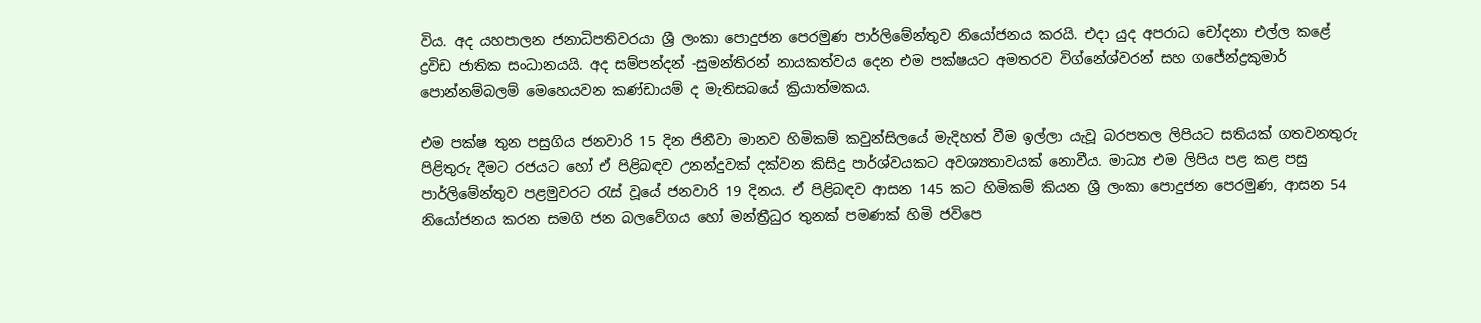විය. අද යහපාලන ජනාධිපතිවරයා ශ්‍රී ලංකා පොදුජන පෙරමුණ පාර්ලිමේන්තුව නියෝජනය කරයි. එදා යුද අපරාධ චෝදනා එල්ල කළේ ද්‍රවිඩ ජාතික සංධානයයි. අද සම්පන්දන් -සුමන්තිරන් නායකත්වය දෙන එම පක්ෂයට අමතරව විග්නේශ්වරන් සහ ගජේන්ද්‍රකුමාර් පොන්නම්බලම් මෙහෙයවන කණ්ඩායම් ද මැතිසබයේ ක්‍රියාත්මකය.

එම පක්ෂ තුන පසුගිය ජනවාරි 15 දින ජිනීවා මානව හිමිකම් කවුන්සිලයේ මැදිහත් වීම ඉල්ලා යැවූ බරපතල ලිපියට සතියක් ගතවනතුරු පිළිතුරු දීමට රජයට හෝ ඒ පිළිබඳව උනන්දුවක් දක්වන කිසිදු පාර්ශ්වයකට අවශ්‍යතාවයක් නොවීය. මාධ්‍ය එම ලිපිය පළ කළ පසු පාර්ලිමේන්තුව පළමුවරට රැස් වූයේ ජනවාරි 19 දිනය. ඒ පිළිබඳව ආසන 145 කට හිමිකම් කියන ශ්‍රී ලංකා පොදුජන පෙරමුණ, ආසන 54 නියෝජනය කරන සමගි ජන බලවේගය හෝ මන්ත්‍රීධුර තුනක් පමණක් හිමි ජවිපෙ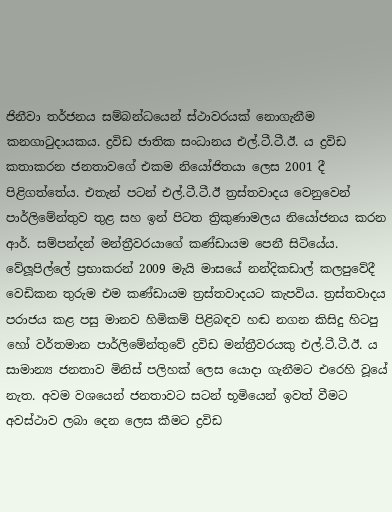ජිනීවා තර්ජනය සම්බන්ධයෙන් ස්ථාවරයක් නොගැනීම කනගාටුදායකය. ද්‍රවිඩ ජාතික සංධානය එල්.ටී.ටී.ඊ. ය ද්‍රවිඩ කතාකරන ජනතාවගේ එකම නියෝජිතයා ලෙස 2001 දී පිළිගත්තේය. එතැන් පටන් එල්.ටී.ටී.ඊ ත්‍රස්තවාදය වෙනුවෙන් පාර්ලිමේන්තුව තුළ සහ ඉන් පිටත ත්‍රිකුණාමලය නියෝජනය කරන ආර්. සම්පන්දන් මන්ත්‍රීවරයාගේ කණ්ඩායම පෙනී සිටියේය. වේලූපිල්ලේ ප්‍රභාකරන් 2009 මැයි මාසයේ නන්දිකඩාල් කලපුවේදී වෙඩිකන තුරුම එම කණ්ඩායම ත්‍රස්තවාදයට කැපවිය. ත්‍රස්තවාදය පරාජය කළ පසු මානව හිමිකම් පිළිබඳව හඬ නගන කිසිදු හිටපු හෝ වර්තමාන පාර්ලිමේන්තුවේ ද්‍රවිඩ මන්ත්‍රීවරයකු එල්.ටී.ටී.ඊ. ය සාමාන්‍ය ජනතාව මිනිස් පලිහක් ලෙස යොදා ගැනීමට එරෙහි වූයේ නැත. අවම වශයෙන් ජනතාවට සටන් භූමියෙන් ඉවත් වීමට අවස්ථාව ලබා දෙන ලෙස කීමට ද්‍රවිඩ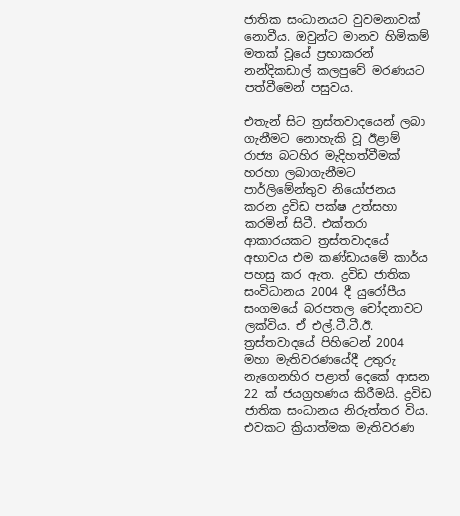ජාතික සංධානයට වුවමනාවක් නොවීය. ඔවුන්ට මානව හිමිකම් මතක් වූයේ ප්‍රභාකරන් නන්දිකඩාල් කලපුවේ මරණයට පත්වීමෙන් පසුවය.

එතැන් සිට ත්‍රස්තවාදයෙන් ලබා ගැනීමට නොහැකි වූ ඊළාම් රාජ්‍ය බටහිර මැදිහත්වීමක් හරහා ලබාගැනීමට පාර්ලිමේන්තුව නියෝජනය කරන ද්‍රවිඩ පක්ෂ උත්සහා කරමින් සිටී. එක්තරා ආකාරයකට ත්‍රස්තවාදයේ අභාවය එම කණ්ඩායමේ කාර්ය පහසු කර ඇත. ද්‍රවිඩ ජාතික සංවිධානය 2004 දී යුරෝපීය සංගමයේ බරපතල චෝදනාවට ලක්විය. ඒ එල්.ටී.ටී.ඊ. ත්‍රස්තවාදයේ පිහිටෙන් 2004 මහා මැතිවරණයේදී උතුරු නැගෙනහිර පළාත් දෙකේ ආසන 22 ක් ජයග්‍රහණය කිරීමයි. ද්‍රවිඩ ජාතික සංධානය නිරුත්තර විය. එවකට ක්‍රියාත්මක මැතිවරණ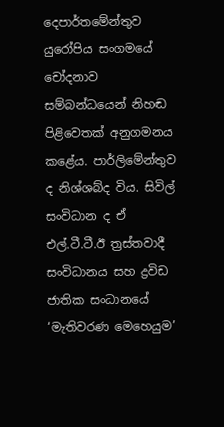දෙපාර්තමේන්තුව යුරෝපිය සංගමයේ චෝදනාව සම්බන්ධයෙන් නිහඬ පිළිවෙතක් අනුගමනය කළේය. පාර්ලිමේන්තුව ද නිශ්ශබ්ද විය. සිවිල් සංවිධාන ද ඒ එල්.ටී.ටී.ඊ ත්‍රස්තවාදී සංවිධානය සහ ද්‍රවිඩ ජාතික සංධානයේ ‘මැතිවරණ මෙහෙයුම’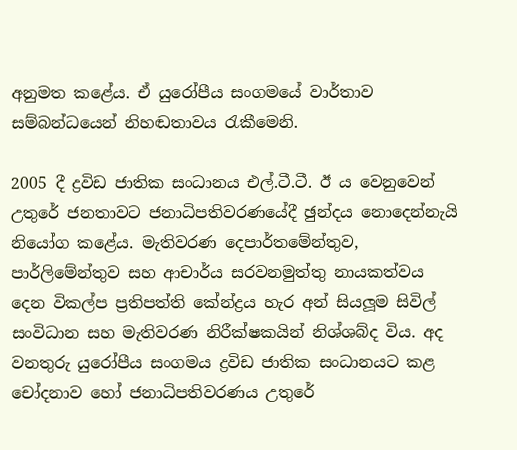අනුමත කළේය. ඒ යුරෝපීය සංගමයේ වාර්තාව සම්බන්ධයෙන් නිහඬතාවය රැකීමෙනි.

2005 දී ද්‍රවිඩ ජාතික සංධානය එල්.ටී.ටී. ඊ ය වෙනුවෙන් උතුරේ ජනතාවට ජනාධිපතිවරණයේදී ඡුන්දය නොදෙන්නැයි නියෝග කළේය. මැතිවරණ දෙපාර්තමේන්තුව, පාර්ලිමේන්තුව සහ ආචාර්ය සරවනමුත්තු නායකත්වය දෙන විකල්ප ප්‍රතිපත්ති කේන්ද්‍රය හැර අන් සියලූම සිවිල් සංවිධාන සහ මැතිවරණ නිරීක්ෂකයින් නිශ්ශබ්ද විය. අද වනතුරු යුරෝපීය සංගමය ද්‍රවිඩ ජාතික සංධානයට කළ චෝදනාව හෝ ජනාධිපතිවරණය උතුරේ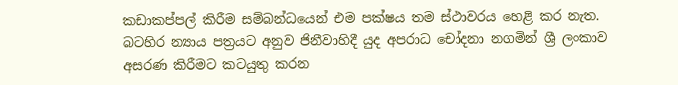කඩාකප්පල් කිරීම සම්බන්ධයෙන් එම පක්ෂය තම ස්ථාවරය හෙළි කර නැත. බටහිර න්‍යාය පත්‍රයට අනුව ජිනීවාහිදී යුද අපරාධ චෝදනා නගමින් ශ්‍රී ලංකාව අසරණ කිරීමට කටයුතු කරන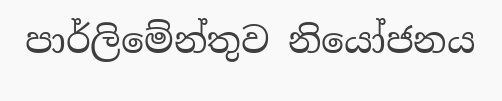පාර්ලිමේන්තුව නියෝජනය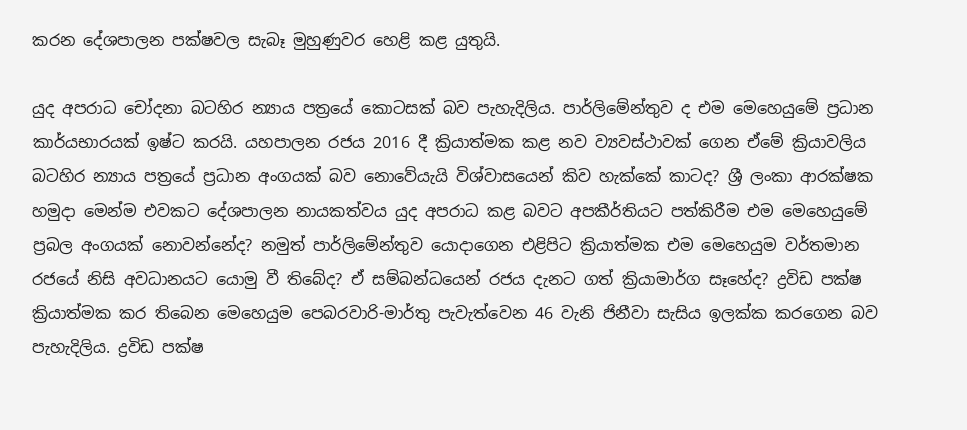කරන දේශපාලන පක්ෂවල සැබෑ මුහුණුවර හෙළි කළ යුතුයි.

යුද අපරාධ චෝදනා බටහිර න්‍යාය පත්‍රයේ කොටසක් බව පැහැදිලිය. පාර්ලිමේන්තුව ද එම මෙහෙයුමේ ප්‍රධාන කාර්යභාරයක් ඉෂ්ට කරයි. යහපාලන රජය 2016 දී ක්‍රියාත්මක කළ නව ව්‍යවස්ථාවක් ගෙන ඒමේ ක්‍රියාවලිය බටහිර න්‍යාය පත්‍රයේ ප්‍රධාන අංගයක් බව නොවේයැයි විශ්වාසයෙන් කිව හැක්කේ කාටද? ශ්‍රී ලංකා ආරක්ෂක හමුදා මෙන්ම එවකට දේශපාලන නායකත්වය යුද අපරාධ කළ බවට අපකීර්තියට පත්කිරීම එම මෙහෙයුමේ ප්‍රබල අංගයක් නොවන්නේද? නමුත් පාර්ලිමේන්තුව යොදාගෙන එළිපිට ක්‍රියාත්මක එම මෙහෙයුම වර්තමාන රජයේ නිසි අවධානයට යොමු වී තිබේද? ඒ සම්බන්ධයෙන් රජය දැනට ගත් ක්‍රියාමාර්ග සෑහේද? ද්‍රවිඩ පක්ෂ ක්‍රියාත්මක කර තිබෙන මෙහෙයුම පෙබරවාරි-මාර්තු පැවැත්වෙන 46 වැනි ජිනීවා සැසිය ඉලක්ක කරගෙන බව පැහැදිලිය. ද්‍රවිඩ පක්ෂ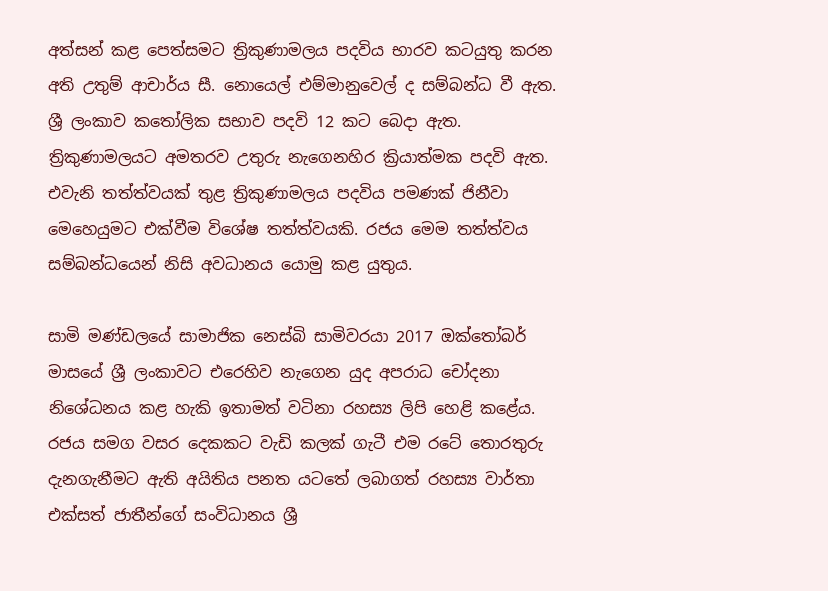අත්සන් කළ පෙත්සමට ත්‍රිකුණාමලය පදවිය භාරව කටයුතු කරන අති උතුම් ආචාර්ය සී. නොයෙල් එම්මානුවෙල් ද සම්බන්ධ වී ඇත. ශ්‍රී ලංකාව කතෝලික සභාව පදවි 12 කට බෙදා ඇත. ත්‍රිකුණාමලයට අමතරව උතුරු නැගෙනහිර ක්‍රියාත්මක පදවි ඇත. එවැනි තත්ත්වයක් තුළ ත්‍රිකුණාමලය පදවිය පමණක් ජිනීවා මෙහෙයුමට එක්වීම විශේෂ තත්ත්වයකි. රජය මෙම තත්ත්වය සම්බන්ධයෙන් නිසි අවධානය යොමු කළ යුතුය.

සාමි මණ්ඩලයේ සාමාජික නෙස්බි සාමිවරයා 2017 ඔක්තෝබර් මාසයේ ශ්‍රී ලංකාවට එරෙහිව නැගෙන යුද අපරාධ චෝදනා නිශේධනය කළ හැකි ඉතාමත් වටිනා රහස්‍ය ලිපි හෙළි කළේය. රජය සමග වසර දෙකකට වැඩි කලක් ගැටී එම රටේ තොරතුරු දැනගැනීමට ඇති අයිතිය පනත යටතේ ලබාගත් රහස්‍ය වාර්තා එක්සත් ජාතීන්ගේ සංවිධානය ශ්‍රී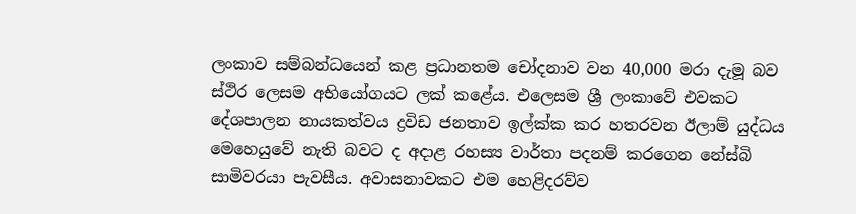ලංකාව සම්බන්ධයෙන් කළ ප්‍රධානතම චෝදනාව වන 40,000 මරා දැමූ බව ස්ථිර ලෙසම අභියෝගයට ලක් කළේය. එලෙසම ශ්‍රී ලංකාවේ එවකට දේශපාලන නායකත්වය ද්‍රවිඩ ජනතාව ඉල්ක්ක කර හතරවන ඊලාම් යුද්ධය මෙහෙයුවේ නැති බවට ද අදාළ රහස්‍ය වාර්තා පදනම් කරගෙන නේස්බි සාමිවරයා පැවසීය. අවාසනාවකට එම හෙළිදරව්ව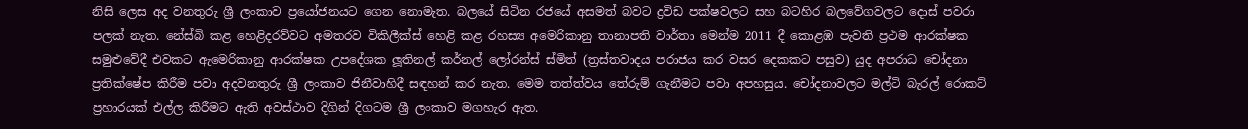නිසි ලෙස අද වනතුරු ශ්‍රී ලංකාව ප්‍රයෝජනයට ගෙන නොමැත. බලයේ සිටින රජයේ අසමත් බවට ද්‍රවිඩ පක්ෂවලට සහ බටහිර බලවේගවලට දොස් පවරා පලක් නැත. නේස්බි කළ හෙළිදරව්වට අමතරව විකිලීක්ස් හෙළි කළ රහස්‍ය අමෙරිකානු තානාපති වාර්තා මෙන්ම 2011 දී කොළඹ පැවති ප්‍රථම ආරක්ෂක සමුළුවේදී එවකට ඇමෙරිකානු ආරක්ෂක උපදේශක ලූතිනල් කර්නල් ලෝරන්ස් ස්මිත් (ත්‍රස්තවාදය පරාජය කර වසර දෙකකට පසුව) යුද අපරාධ චෝදනා ප්‍රතික්ෂේප කිරීම පවා අදවනතුරු ශ්‍රී ලංකාව ජිනීවාහිදී සඳහන් කර නැත. මෙම තත්ත්වය තේරුම් ගැනීමට පවා අපහසුය. චෝදනාවලට මල්ටි බැරල් රොකට් ප්‍රහාරයක් එල්ල කිරීමට ඇති අවස්ථාව දිගින් දිගටම ශ්‍රී ලංකාව මගහැර ඇත.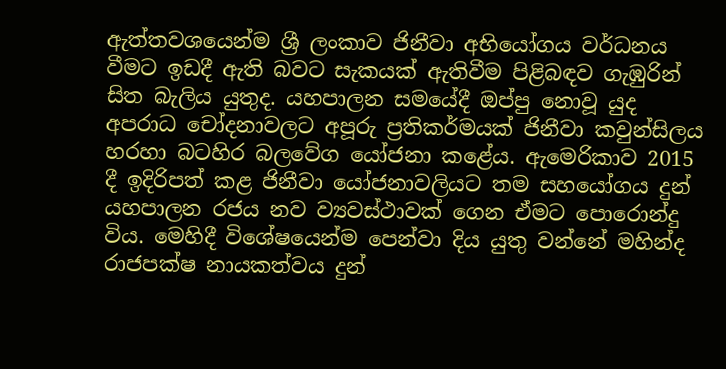ඇත්තවශයෙන්ම ශ්‍රී ලංකාව ජිනීවා අභියෝගය වර්ධනය වීමට ඉඩදී ඇති බවට සැකයක් ඇතිවීම පිළිබඳව ගැඹුරින් සිත බැලිය යුතුද. යහපාලන සමයේදී ඔප්පු නොවූ යුද අපරාධ චෝදනාවලට අපූරු ප්‍රතිකර්මයක් ජිනීවා කවුන්සිලය හරහා බටහිර බලවේග යෝජනා කළේය. ඇමෙරිකාව 2015 දී ඉදිරිපත් කළ ජිනීවා යෝජනාවලියට තම සහයෝගය දුන් යහපාලන රජය නව ව්‍යවස්ථාවක් ගෙන ඒමට පොරොන්දු විය. මෙහිදී විශේෂයෙන්ම පෙන්වා දිය යුතු වන්නේ මහින්ද රාජපක්ෂ නායකත්වය දුන්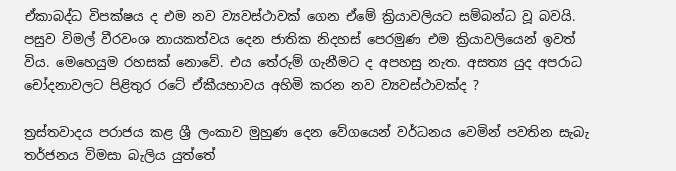ඒකාබද්ධ විපක්ෂය ද එම නව ව්‍යවස්ථාවක් ගෙන ඒමේ ක්‍රියාවලියට සම්බන්ධ වූ බවයි. පසුව විමල් වීරවංශ නායකත්වය දෙන ජාතික නිදහස් පෙරමුණ එම ක්‍රියාවලියෙන් ඉවත් විය. මෙහෙයුම රහසක් නොවේ. එය තේරුම් ගැනීමට ද අපහසු නැත. අසත්‍ය යුද අපරාධ චෝදනාවලට පිළිතුර රටේ ඒකීයභාවය අහිමි කරන නව ව්‍යවස්ථාවක්ද ?

ත්‍රස්තවාදය පරාජය කළ ශ්‍රී ලංකාව මුහුණ දෙන වේගයෙන් වර්ධනය වෙමින් පවතින සැබැ තර්ජනය විමසා බැලිය යුත්තේ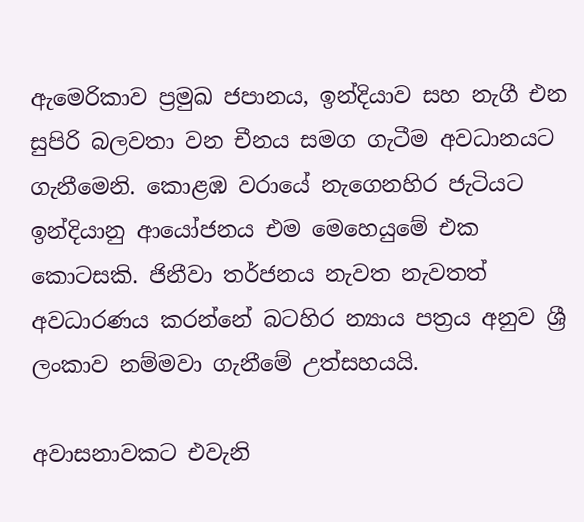ඇමෙරිකාව ප්‍රමුඛ ජපානය, ඉන්දියාව සහ නැගී එන සුපිරි බලවතා වන චීනය සමග ගැටීම අවධානයට ගැනීමෙනි. කොළඹ වරායේ නැගෙනහිර ජැටියට ඉන්දියානු ආයෝජනය එම මෙහෙයුමේ එක කොටසකි. ජිනීවා තර්ජනය නැවත නැවතත් අවධාරණය කරන්නේ බටහිර න්‍යාය පත්‍රය අනුව ශ්‍රී ලංකාව නම්මවා ගැනීමේ උත්සහයයි.

අවාසනාවකට එවැනි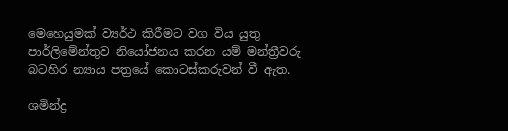මෙහෙයුමක් ව්‍යර්ථ කිරීමට වග විය යුතු පාර්ලිමේන්තුව නියෝජනය කරන යම් මන්ත්‍රීවරු බටහිර න්‍යාය පත්‍රයේ කොටස්කරුවන් වී ඇත.

ශමින්ද්‍ර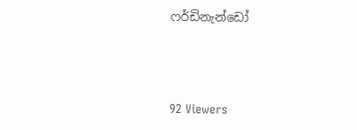ෆර්ඩිනැන්ඩෝ



92 Viewers